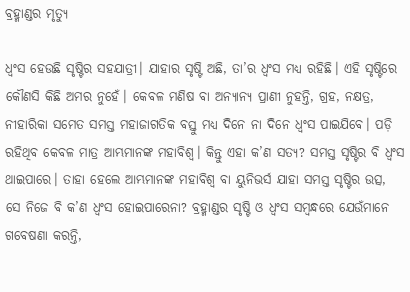ବ୍ରହ୍ମାଣ୍ଡର ମୃତ୍ୟୁ

ଧ୍ୱଂସ ହେଉଛି ସୃଷ୍ଟିର ସହଯାତ୍ରୀ। ଯାହାର ସୃଷ୍ଟି ଅଛି, ତା’ର ଧ୍ୱଂସ ମଧ୍ୟ ରହିଛି। ଏହି ସୃଷ୍ଟିରେ କୌଣସି କିଛି ଅମର ନୁହେଁ। କେବଳ ମଣିଷ ବା ଅନ୍ୟାନ୍ୟ ପ୍ରାଣୀ ନୁହନ୍ତି, ଗ୍ରହ, ନକ୍ଷତ୍ର, ନୀହାରିକା ସମେତ ସମସ୍ତ ମହାଜାଗତିକ ବସ୍ତୁ ମଧ୍ୟ ଦିନେ ନା ଦିନେ ଧ୍ୱଂସ ପାଇଯିବେ। ପଡ଼ି ରହିଥିବ କେବଳ ମାତ୍ର ଆମ୍ଭମାନଙ୍କ ମହାବିଶ୍ୱ। କିନ୍ତୁ ଏହା କ’ଣ ସତ୍ୟ? ସମସ୍ତ ସୃଷ୍ଟିର ବି ଧ୍ୱଂସ ଥାଇପାରେ। ତାହା ହେଲେ ଆମ୍ଭମାନଙ୍କ ମହାବିଶ୍ୱ ବା ୟୁନିଭର୍ସ ଯାହା ସମସ୍ତ ସୃଷ୍ଟିର ଉତ୍ସ, ସେ ନିଜେ ବି କ’ଣ ଧ୍ୱଂସ ହୋଇପାରେନା? ବ୍ରହ୍ମାଣ୍ଡର ସୃଷ୍ଟି ଓ ଧ୍ୱଂସ ସମ୍ବନ୍ଧରେ ଯେଉଁମାନେ ଗବେଷଣା କରନ୍ତି,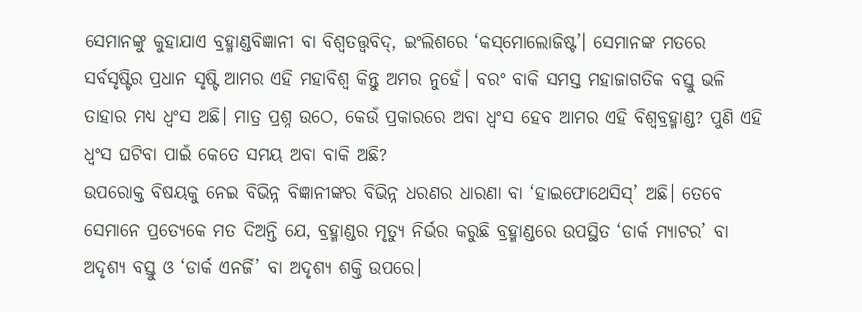ସେମାନଙ୍କୁ କୁହାଯାଏ ବ୍ରହ୍ମାଣ୍ଡବିଜ୍ଞାନୀ ବା ବିଶ୍ୱତତ୍ତ୍ୱବିଦ୍‌, ଇଂଲିଶରେ ‘କସ୍‌ମୋଲୋଜିଷ୍ଟ’। ସେମାନଙ୍କ ମତରେ ସର୍ବସୃଷ୍ଟିର ପ୍ରଧାନ ସୃଷ୍ଟି ଆମର ଏହି ମହାବିଶ୍ୱ କିନ୍ତୁ ଅମର ନୁହେଁ। ବରଂ ବାକି ସମସ୍ତ ମହାଜାଗତିକ ବସ୍ତୁ ଭଳି ତାହାର ମଧ୍ୟ ଧ୍ୱଂସ ଅଛି। ମାତ୍ର ପ୍ରଶ୍ନ ଉଠେ, କେଉଁ ପ୍ରକାରରେ ଅବା ଧ୍ୱଂସ ହେବ ଆମର ଏହି ବିଶ୍ୱବ୍ରହ୍ମାଣ୍ଡ? ପୁଣି ଏହି ଧ୍ୱଂସ ଘଟିବା ପାଇଁ କେତେ ସମୟ ଅବା ବାକି ଅଛି?
ଉପରୋକ୍ତ ବିଷୟକୁ ନେଇ ବିଭିନ୍ନ ବିଜ୍ଞାନୀଙ୍କର ବିଭିନ୍ନ ଧରଣର ଧାରଣା ବା ‘ହାଇଫୋଥେସିସ୍‌’ ଅଛି। ତେବେ ସେମାନେ ପ୍ରତ୍ୟେକେ ମତ ଦିଅନ୍ତି ଯେ, ବ୍ରହ୍ମାଣ୍ଡର ମୃତ୍ୟୁ ନିର୍ଭର କରୁଛି ବ୍ରହ୍ମାଣ୍ଡରେ ଉପସ୍ଥିତ ‘ଡାର୍କ ମ୍ୟାଟର’ ବା ଅଦୃଶ୍ୟ ବସ୍ତୁ ଓ ‘ଡାର୍କ ଏନର୍ଜି’ ବା ଅଦୃଶ୍ୟ ଶକ୍ତି ଉପରେ।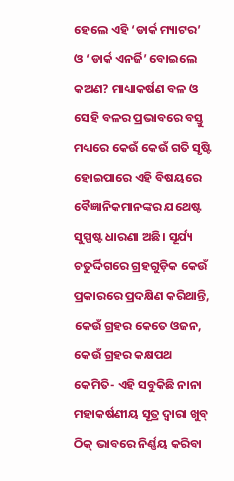ହେଲେ ଏହି ‘ଡାର୍କ ମ୍ୟାଟର’ ଓ ‘ଡାର୍କ ଏନର୍ଜି’ ବୋଇଲେ କଅଣ? ମାଧ୍ୟାକର୍ଷଣ ବଳ ଓ ସେହି ବଳର ପ୍ରଭାବରେ ବସ୍ତୁ ମଧ୍ୟରେ କେଉଁ କେଉଁ ଗତି ସୃଷ୍ଟି ହୋଇପାରେ ଏହି ବିଷୟରେ ବୈଜ୍ଞାନିକମାନଙ୍କର ଯଥେଷ୍ଟ ସୁସ୍ପଷ୍ଟ ଧାରଣା ଅଛି। ସୂର୍ଯ୍ୟ ଚତୁର୍ଦ୍ଦିଗରେ ଗ୍ରହଗୁଡ଼ିକ କେଉଁ ପ୍ରକାରରେ ପ୍ରଦକ୍ଷିଣ କରିଥାନ୍ତି, କେଉଁ ଗ୍ରହର କେତେ ଓଜନ, କେଉଁ ଗ୍ରହର କକ୍ଷପଥ କେମିତି- ଏହି ସବୁକିଛି ନାନା ମହାକର୍ଷଣୀୟ ସୂତ୍ର ଦ୍ୱାରା ଖୁବ୍‌ ଠିକ୍‌ ଭାବରେ ନିର୍ଣ୍ଣୟ କରିବା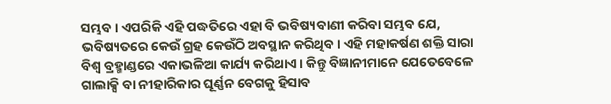ସମ୍ଭବ। ଏପରିକି ଏହି ପଦ୍ଧତିରେ ଏହା ବି ଭବିଷ୍ୟବାଣୀ କରିବା ସମ୍ଭବ ଯେ, ଭବିଷ୍ୟତରେ କେଉଁ ଗ୍ରହ କେଉଁଠି ଅବସ୍ଥାନ କରିଥିବ। ଏହି ମହାକର୍ଷଣ ଶକ୍ତି ସାରା ବିଶ୍ୱ ବ୍ରହ୍ମାଣ୍ଡରେ ଏକାଭଳିଆ କାର୍ଯ୍ୟ କରିଥାଏ। କିନ୍ତୁ ବିଜ୍ଞାନୀମାନେ ଯେତେବେଳେ ଗାଲାକ୍ସି ବା ନୀହାରିକାର ଘୂର୍ଣ୍ଣନ ବେଗକୁ ହିସାବ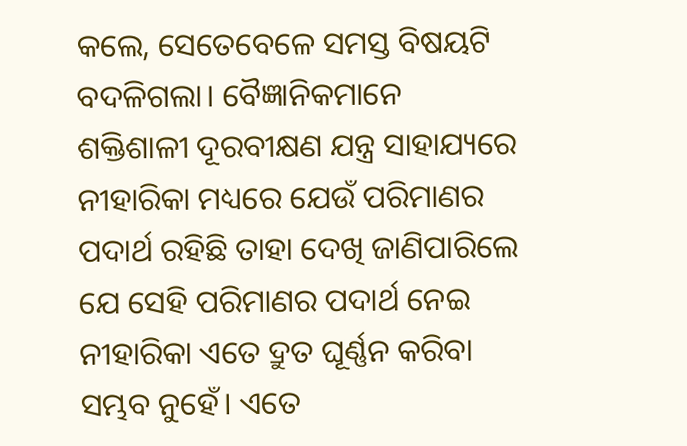କଲେ, ସେତେବେଳେ ସମସ୍ତ ବିଷୟଟି ବଦଳିଗଲା। ବୈଜ୍ଞାନିକମାନେ ଶକ୍ତିଶାଳୀ ଦୂରବୀକ୍ଷଣ ଯନ୍ତ୍ର ସାହାଯ୍ୟରେ ନୀହାରିକା ମଧ୍ୟରେ ଯେଉଁ ପରିମାଣର ପଦାର୍ଥ ରହିଛି ତାହା ଦେଖି ଜାଣିପାରିଲେ ଯେ ସେହି ପରିମାଣର ପଦାର୍ଥ ନେଇ ନୀହାରିକା ଏତେ ଦ୍ରୁତ ଘୂର୍ଣ୍ଣନ କରିବା ସମ୍ଭବ ନୁହେଁ। ଏତେ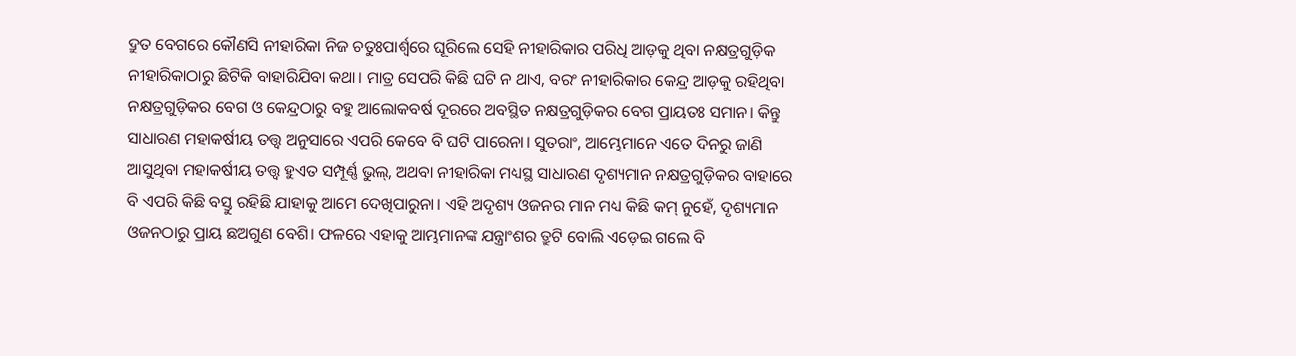ଦ୍ରୁତ ବେଗରେ କୌଣସି ନୀହାରିକା ନିଜ ଚତୁଃପାର୍ଶ୍ୱରେ ଘୂରିଲେ ସେହି ନୀହାରିକାର ପରିଧି ଆଡ଼କୁ ଥିବା ନକ୍ଷତ୍ରଗୁଡ଼ିକ ନୀହାରିକାଠାରୁ ଛିଟିକି ବାହାରିଯିବା କଥା। ମାତ୍ର ସେପରି କିଛି ଘଟି ନ ଥାଏ, ବରଂ ନୀହାରିକାର କେନ୍ଦ୍ର ଆଡ଼କୁ ରହିଥିବା ନକ୍ଷତ୍ରଗୁଡ଼ିକର ବେଗ ଓ କେନ୍ଦ୍ରଠାରୁ ବହୁ ଆଲୋକବର୍ଷ ଦୂରରେ ଅବସ୍ଥିତ ନକ୍ଷତ୍ରଗୁଡ଼ିକର ବେଗ ପ୍ରାୟତଃ ସମାନ। କିନ୍ତୁ ସାଧାରଣ ମହାକର୍ଷୀୟ ତତ୍ତ୍ୱ ଅନୁସାରେ ଏପରି କେବେ ବି ଘଟି ପାରେନା। ସୁତରାଂ, ଆମ୍ଭେମାନେ ଏତେ ଦିନରୁ ଜାଣି ଆସୁଥିବା ମହାକର୍ଷୀୟ ତତ୍ତ୍ୱ ହୁଏତ ସମ୍ପୂର୍ଣ୍ଣ ଭୁଲ୍‌, ଅଥବା ନୀହାରିକା ମଧ୍ୟସ୍ଥ ସାଧାରଣ ଦୃଶ୍ୟମାନ ନକ୍ଷତ୍ରଗୁଡ଼ିକର ବାହାରେ ବି ଏପରି କିଛି ବସ୍ତୁ ରହିଛି ଯାହାକୁ ଆମେ ଦେଖିପାରୁନା। ଏହି ଅଦୃଶ୍ୟ ଓଜନର ମାନ ମଧ୍ୟ କିଛି କମ୍‌ ନୁହେଁ, ଦୃଶ୍ୟମାନ ଓଜନଠାରୁ ପ୍ରାୟ ଛଅଗୁଣ ବେଶି। ଫଳରେ ଏହାକୁ ଆମ୍ଭମାନଙ୍କ ଯନ୍ତ୍ରାଂଶର ତ୍ରୁଟି ବୋଲି ଏଡ଼େଇ ଗଲେ ବି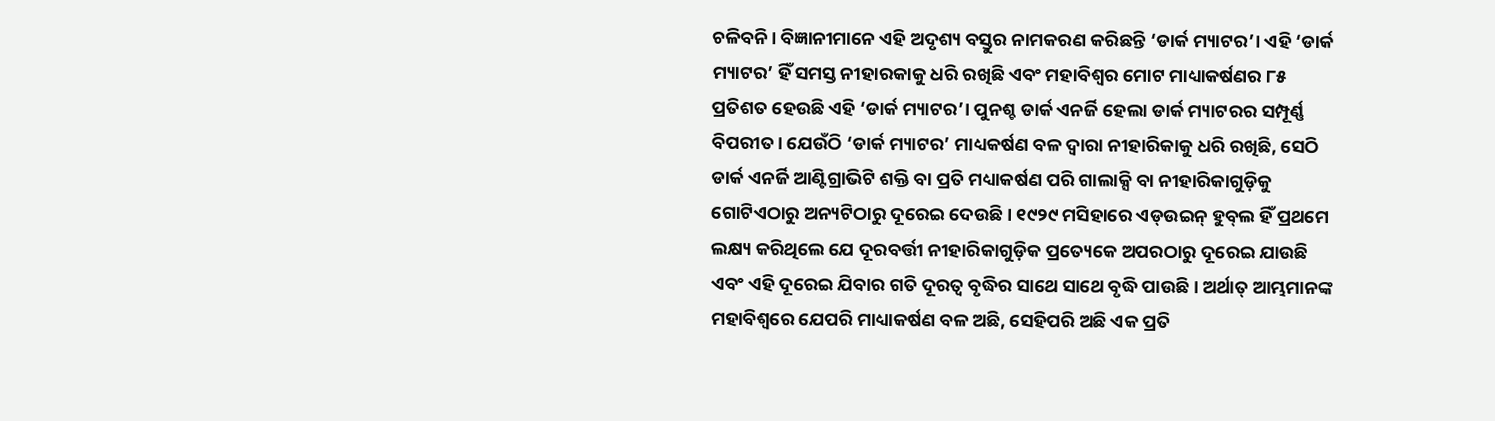ଚଳିବନି। ବିଜ୍ଞାନୀମାନେ ଏହି ଅଦୃଶ୍ୟ ବସ୍ତୁର ନାମକରଣ କରିଛନ୍ତି ‘ଡାର୍କ ମ୍ୟାଟର’। ଏହି ‘ଡାର୍କ ମ୍ୟାଟର’ ହିଁ ସମସ୍ତ ନୀହାରକାକୁ ଧରି ରଖିଛି ଏବଂ ମହାବିଶ୍ୱର ମୋଟ ମାଧ୍ୟାକର୍ଷଣର ୮୫ ପ୍ରତିଶତ ହେଉଛି ଏହି ‘ଡାର୍କ ମ୍ୟାଟର’। ପୁନଶ୍ଚ ଡାର୍କ ଏନର୍ଜି ହେଲା ଡାର୍କ ମ୍ୟାଟରର ସମ୍ପୂର୍ଣ୍ଣ ବିପରୀତ। ଯେଉଁଠି ‘ଡାର୍କ ମ୍ୟାଟର’ ମାଧ୍ୟକର୍ଷଣ ବଳ ଦ୍ୱାରା ନୀହାରିକାକୁ ଧରି ରଖିଛି, ସେଠି ଡାର୍କ ଏନର୍ଜି ଆଣ୍ଟିଗ୍ରାଭିଟି ଶକ୍ତି ବା ପ୍ରତି ମଧ୍ୟାକର୍ଷଣ ପରି ଗାଲାକ୍ସି ବା ନୀହାରିକାଗୁଡ଼ିକୁ ଗୋଟିଏଠାରୁ ଅନ୍ୟଟିଠାରୁ ଦୂରେଇ ଦେଉଛି। ୧୯୨୯ ମସିହାରେ ଏଡ୍‌ଉଇନ୍‌ ହୁବ୍‌ଲ ହିଁ ପ୍ରଥମେ ଲକ୍ଷ୍ୟ କରିଥିଲେ ଯେ ଦୂରବର୍ତ୍ତୀ ନୀହାରିକାଗୁଡ଼ିକ ପ୍ରତ୍ୟେକେ ଅପରଠାରୁ ଦୂରେଇ ଯାଉଛି ଏବଂ ଏହି ଦୂରେଇ ଯିବାର ଗତି ଦୂରତ୍ୱ ବୃଦ୍ଧିର ସାଥେ ସାଥେ ବୃଦ୍ଧି ପାଉଛି। ଅର୍ଥାତ୍‌ ଆମ୍ଭମାନଙ୍କ ମହାବିଶ୍ୱରେ ଯେପରି ମାଧ୍ୟାକର୍ଷଣ ବଳ ଅଛି, ସେହିପରି ଅଛି ଏକ ପ୍ରତି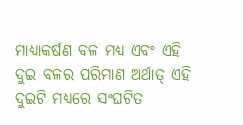ମାଧ୍ୟାକର୍ଷଣ ବଳ ମଧ୍ୟ ଏବଂ ଏହି ଦୁଇ ବଳର ପରିମାଣ ଅର୍ଥାତ୍‌ ଏହି ଦୁଇଟି ମଧ୍ୟରେ ସଂଘଟିତ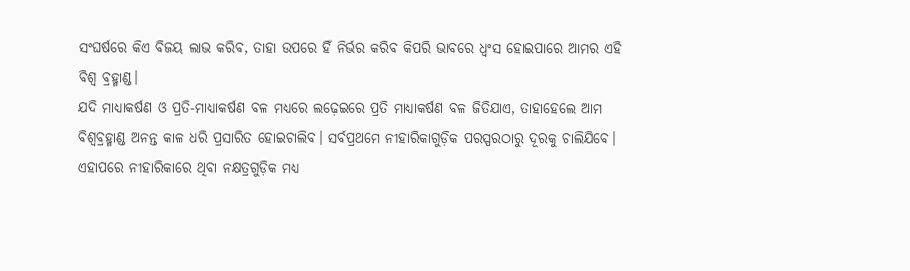ସଂଘର୍ଷରେ କିଏ ବିଜୟ ଲାଭ କରିବ, ତାହା ଉପରେ ହିଁ ନିର୍ଭର କରିବ କିପରି ଭାବରେ ଧ୍ୱଂସ ହୋଇପାରେ ଆମର ଏହି ବିଶ୍ୱ ବ୍ରହ୍ମାଣ୍ଡ।
ଯଦି ମାଧ୍ୟାକର୍ଷଣ ଓ ପ୍ରତି-ମାଧ୍ୟାକର୍ଷଣ ବଳ ମଧ୍ୟରେ ଲଢ଼େଇରେ ପ୍ରତି ମାଧ୍ୟାକର୍ଷଣ ବଳ ଜିତିଯାଏ, ତାହାହେଲେ ଆମ ବିଶ୍ୱବ୍ରହ୍ମାଣ୍ଡ ଅନନ୍ତ କାଳ ଧରି ପ୍ରସାରିତ ହୋଇଚାଲିବ। ସର୍ବପ୍ରଥମେ ନୀହାରିକାଗୁଡ଼ିକ ପରସ୍ପରଠାରୁ ଦୂରକୁ ଚାଲିଯିବେ। ଏହାପରେ ନୀହାରିକାରେ ଥିବା ନକ୍ଷତ୍ରଗୁଡ଼ିକ ମଧ୍ୟ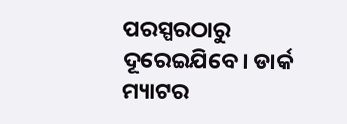ପରସ୍ପରଠାରୁ ଦୂରେଇଯିବେ। ଡାର୍କ ମ୍ୟାଟର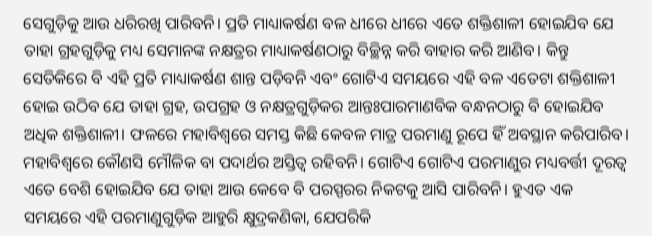ସେଗୁଡ଼ିକୁ ଆଉ ଧରିରଖି ପାରିବନି। ପ୍ରତି ମାଧ୍ୟାକର୍ଷଣ ବଳ ଧୀରେ ଧୀରେ ଏତେ ଶକ୍ତିଶାଳୀ ହୋଇଯିବ ଯେ ତାହା ଗ୍ରହଗୁଡ଼ିକୁ ମଧ୍ୟ ସେମାନଙ୍କ ନକ୍ଷତ୍ରର ମାଧ୍ୟାକର୍ଷଣଠାରୁ ବିଚ୍ଛିନ୍ନ କରି ବାହାର କରି ଆଣିବ। କିନ୍ତୁ ସେତିକିରେ ବି ଏହି ପ୍ରତି ମାଧ୍ୟାକର୍ଷଣ ଶାନ୍ତ ପଡ଼ିବନି ଏବଂ ଗୋଟିଏ ସମୟରେ ଏହି ବଳ ଏତେଟା ଶକ୍ତିଶାଳୀ ହୋଇ ଉଠିବ ଯେ ତାହା ଗ୍ରହ, ଉପଗ୍ରହ ଓ ନକ୍ଷତ୍ରଗୁଡ଼ିକର ଆନ୍ତଃପାରମାଣବିକ ବନ୍ଧନଠାରୁ ବି ହୋଇଯିବ ଅଧିକ ଶକ୍ତିଶାଳୀ। ଫଳରେ ମହାବିଶ୍ୱରେ ସମସ୍ତ କିଛି କେବଳ ମାତ୍ର ପରମାଣୁ ରୂପେ ହିଁ ଅବସ୍ଥାନ କରିପାରିବ। ମହାବିଶ୍ୱରେ କୌଣସି ମୌଳିକ ବା ପଦାର୍ଥର ଅସ୍ତିତ୍ୱ ରହିବନି। ଗୋଟିଏ ଗୋଟିଏ ପରମାଣୁର ମଧ୍ୟବର୍ତ୍ତୀ ଦୂରତ୍ୱ ଏତେ ବେଶି ହୋଇଯିବ ଯେ ତାହା ଆଉ କେବେ ବି ପରସ୍ପରର ନିକଟକୁ ଆସି ପାରିବନି। ହୁଏତ ଏକ ସମୟରେ ଏହି ପରମାଣୁଗୁଡ଼ିକ ଆହୁରି କ୍ଷୁଦ୍ରକଣିକା, ଯେପରିକି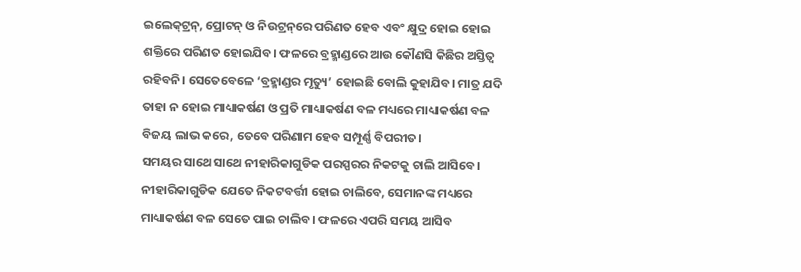ଇଲେକ୍‌ଟ୍ରନ୍‌, ପ୍ରୋଟନ୍‌ ଓ ନିଉଟ୍ରନ୍‌ରେ ପରିଣତ ହେବ ଏବଂ କ୍ଷୁଦ୍ର ହୋଇ ହୋଇ ଶକ୍ତିରେ ପରିଣତ ହୋଇଯିବ। ଫଳରେ ବ୍ରହ୍ମାଣ୍ଡରେ ଆଉ କୌଣସି କିଛିର ଅସ୍ତିତ୍ୱ ରହିବନି। ସେତେବେଳେ ‘ବ୍ରହ୍ମାଣ୍ଡର ମୃତ୍ୟୁ’ ହୋଇଛି ବୋଲି କୁହାଯିବ। ମାତ୍ର ଯଦି ତାହା ନ ହୋଇ ମାଧ୍ୟାକର୍ଷଣ ଓ ପ୍ରତି ମାଧ୍ୟାକର୍ଷଣ ବଳ ମଧ୍ୟରେ ମାଧ୍ୟାକର୍ଷଣ ବଳ ବିଜୟ ଲାଭ କରେ, ତେବେ ପରିଣାମ ହେବ ସମ୍ପୂର୍ଣ୍ଣ ବିପରୀତ।
ସମୟର ସାଥେ ସାଥେ ନୀହାରିକାଗୁଡିକ ପରସ୍ପରର ନିକଟକୁ ଚାଲି ଆସିବେ। ନୀହାରିକାଗୁଡିକ ଯେତେ ନିକଟବର୍ତ୍ତୀ ହୋଇ ଚାଲିବେ, ସେମାନଙ୍କ ମଧ୍ୟରେ ମାଧ୍ୟାକର୍ଷଣ ବଳ ସେତେ ପାଇ ଚାଲିବ। ଫଳରେ ଏପରି ସମୟ ଆସିବ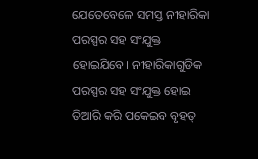ଯେତେବେଳେ ସମସ୍ତ ନୀହାରିକା ପରସ୍ପର ସହ ସଂଯୁକ୍ତ ହୋଇଯିବେ। ନୀହାରିକାଗୁଡିକ ପରସ୍ପର ସହ ସଂଯୁକ୍ତ ହୋଇ ତିଆରି କରି ପକେଇବ ବୃହତ୍‌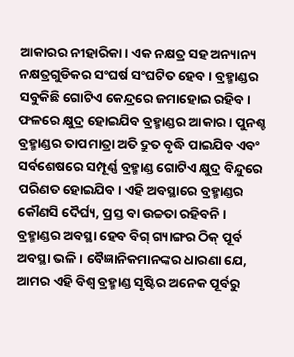ଆକାରର ନୀହାରିକା। ଏକ ନକ୍ଷତ୍ର ସହ ଅନ୍ୟାନ୍ୟ ନକ୍ଷତ୍ରଗୁଡିକର ସଂଘର୍ଷ ସଂଘଟିତ ହେବ। ବ୍ରହ୍ମାଣ୍ଡର ସବୁକିଛି ଗୋଟିଏ କେନ୍ଦ୍ରରେ ଜମାହୋଇ ରହିବ। ଫଳରେ କ୍ଷୁଦ୍ର ହୋଇଯିବ ବ୍ରହ୍ମାଣ୍ଡର ଆକାର। ପୁନଶ୍ଚ ବ୍ରହ୍ମାଣ୍ଡର ତାପମାତ୍ରା ଅତି ଦ୍ରୁତ ବୃଦ୍ଧି ପାଇଯିବ ଏବଂ ସର୍ବଶେଷରେ ସମ୍ପୂର୍ଣ୍ଣ ବ୍ରହ୍ମାଣ୍ଡ ଗୋଟିଏ କ୍ଷୁଦ୍ର ବିନ୍ଦୁରେ ପରିଣତ ହୋଇଯିବ। ଏହି ଅବସ୍ଥାରେ ବ୍ରହ୍ମାଣ୍ଡର କୌଣସି ଦୈର୍ଘ୍ୟ, ପ୍ରସ୍ତ ବା ଉଚ୍ଚତା ରହିବନି। ବ୍ରହ୍ମାଣ୍ଡର ଅବସ୍ଥା ହେବ ବିଗ୍‌ ଗ୍ୟାଙ୍ଗର ଠିକ୍‌ ପୂର୍ବ ଅବସ୍ଥା ଭଳି। ବୈଜ୍ଞାନିକମାନଙ୍କର ଧାରଣା ଯେ, ଆମର ଏହି ବିଶ୍ୱ ବ୍ରହ୍ମାଣ୍ଡ ସୃଷ୍ଟିର ଅନେକ ପୂର୍ବରୁ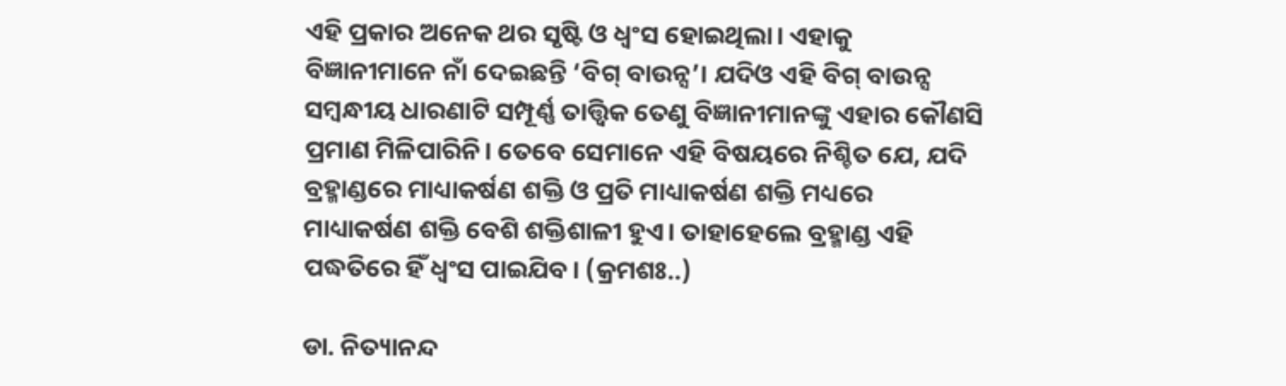ଏହି ପ୍ରକାର ଅନେକ ଥର ସୃଷ୍ଟି ଓ ଧ୍ୱଂସ ହୋଇଥିଲା। ଏହାକୁ ବିଜ୍ଞାନୀମାନେ ନାଁ ଦେଇଛନ୍ତି ‘ବିଗ୍‌ ବାଉନ୍ସ’। ଯଦିଓ ଏହି ବିଗ୍‌ ବାଉନ୍ସ ସମ୍ବନ୍ଧୀୟ ଧାରଣାଟି ସମ୍ପୂର୍ଣ୍ଣ ତାତ୍ତ୍ୱିକ ତେଣୁ ବିଜ୍ଞାନୀମାନଙ୍କୁ ଏହାର କୌଣସି ପ୍ରମାଣ ମିଳିପାରିନି। ତେବେ ସେମାନେ ଏହି ବିଷୟରେ ନିଶ୍ଚିତ ଯେ, ଯଦି ବ୍ରହ୍ମାଣ୍ଡରେ ମାଧ୍ୟାକର୍ଷଣ ଶକ୍ତି ଓ ପ୍ରତି ମାଧ୍ୟାକର୍ଷଣ ଶକ୍ତି ମଧ୍ୟରେ ମାଧ୍ୟାକର୍ଷଣ ଶକ୍ତି ବେଶି ଶକ୍ତିଶାଳୀ ହୁଏ। ତାହାହେଲେ ବ୍ରହ୍ମାଣ୍ଡ ଏହି ପଦ୍ଧତିରେ ହିଁ ଧ୍ୱଂସ ପାଇଯିବ। (କ୍ରମଶଃ..)

ଡା. ନିତ୍ୟାନନ୍ଦ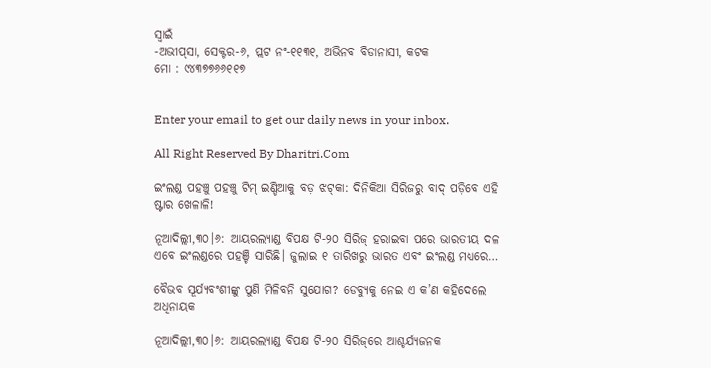ସ୍ବାଇଁ
-ଅଭୀପ୍‌ସା, ସେକ୍ଟର-୬, ପ୍ଲଟ ନଂ-୧୧୩୧, ଅଭିନବ ବିଡାନାସୀ, କଟକ
ମୋ : ୯୪୩୭୭୬୬୧୧୭


Enter your email to get our daily news in your inbox.

All Right Reserved By Dharitri.Com

ଇଂଲଣ୍ଡ ପହଞ୍ଚୁ ପହଞ୍ଚୁ ଟିମ୍‌ ଇଣ୍ଡିଆକୁ ବଡ଼ ଝଟ୍‌କା: ଦିନିକିଆ ସିରିଜରୁ ବାଦ୍‌ ପଡ଼ିବେ ଏହି ଷ୍ଟାର ଖେଳାଳି!

ନୂଆଦିଲ୍ଲୀ,୩୦।୬: ଆୟରଲ୍ୟାଣ୍ଡ ବିପକ୍ଷ ଟି-୨୦ ସିରିଜ୍ ହରାଇବା ପରେ ଭାରତୀୟ ଦଳ ଏବେ ଇଂଲଣ୍ଡରେ ପହଞ୍ଚି ସାରିଛି। ଜୁଲାଇ ୧ ତାରିଖରୁ ଭାରତ ଏବଂ ଇଂଲଣ୍ଡ ମଧ୍ୟରେ…

ବୈଭବ ସୂର୍ଯ୍ୟବଂଶୀଙ୍କୁ ପୁଣି ମିଳିବନି ସୁଯୋଗ? ଡେବ୍ୟୁକୁ ନେଇ ଏ କ’ଣ କହିଦେଲେ ଅଧିନାୟକ

ନୂଆଦିଲ୍ଲୀ,୩୦।୬: ଆୟରଲ୍ୟାଣ୍ଡ ବିପକ୍ଷ ଟି-୨୦ ସିରିଜ୍‌ରେ ଆଶ୍ଚର୍ଯ୍ୟଜନକ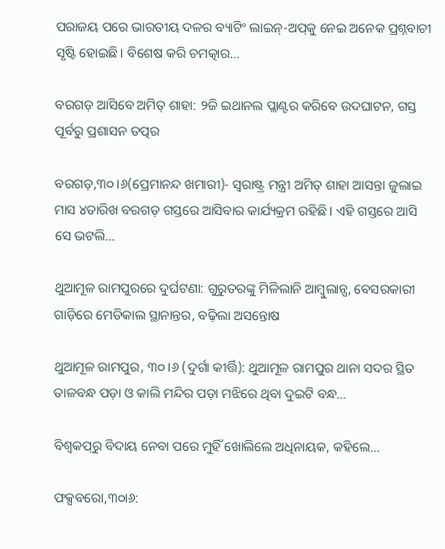ପରାଜୟ ପରେ ଭାରତୀୟ ଦଳର ବ୍ୟାଟିଂ ଲାଇନ୍-ଅପ୍‌କୁ ନେଇ ଅନେକ ପ୍ରଶ୍ନବାଚୀ ସୃଷ୍ଟି ହୋଇଛି। ବିଶେଷ କରି ଚମତ୍କାର…

ବରଗଡ଼ ଆସିବେ ଅମିତ୍ ଶାହା: ୨ଜି ଇଥାନଲ ପ୍ଲାଣ୍ଟର କରିବେ ଉଦଘାଟନ, ଗସ୍ତ ପୂର୍ବରୁ ପ୍ରଶାସନ ତତ୍ପର

ବରଗଡ଼,୩୦।୬(ପ୍ରେମାନନ୍ଦ ଖମାରୀ)- ସ୍ଵରାଷ୍ଟ୍ର ମନ୍ତ୍ରୀ ଅମିତ୍ ଶାହା ଆସନ୍ତା ଜୁଲାଇ ମାସ ୪ତାରିଖ ବରଗଡ଼ ଗସ୍ତରେ ଆସିବାର କାର୍ଯ୍ୟକ୍ରମ ରହିଛି। ଏହି ଗସ୍ତରେ ଆସି ସେ ଭଟଲି…

ଥୁଆମୂଳ ରାମପୁରରେ ଦୁର୍ଘଟଣା: ଗୁରୁତରଙ୍କୁ ମିଳିଲାନି ଆମ୍ବୁଲାନ୍ସ, ବେସରକାରୀ ଗାଡ଼ିରେ ମେଡିକାଲ ସ୍ଥାନାନ୍ତର, ବଢ଼ିଲା ଅସନ୍ତୋଷ

ଥୁଆମୂଳ ରାମପୁର, ୩୦।୬ (ଦୁର୍ଗା କୀର୍ତ୍ତି): ଥୁଆମୂଳ ରାମପୁର ଥାନା ସଦର ସ୍ଥିତ ତାଳବନ୍ଧ ପଡ଼ା ଓ କାଲି ମନ୍ଦିର ପଡ଼ା ମଝିରେ ଥିବା ଦୁଇଟି ବନ୍ଧ…

ବିଶ୍ୱକପ୍‌ରୁ ବିଦାୟ ନେବା ପରେ ମୁହିଁ ଖୋଲିଲେ ଅଧିନାୟକ, କହିଲେ…

ଫକ୍ସବରୋ,୩୦ା୬: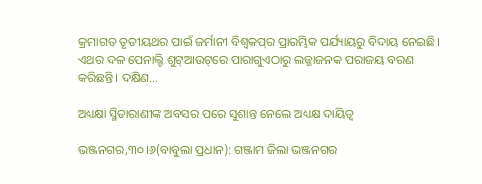କ୍ରମାଗତ ତୃତୀୟଥର ପାଇଁ ଜର୍ମାନୀ ବିଶ୍ୱକପ୍‌ର ପ୍ରାରମ୍ଭିକ ପର୍ଯ୍ୟାୟରୁ ବିଦାୟ ନେଇଛି। ଏଥର ଦଳ ପେନାଲ୍ଟି ଶୁଟ୍‌ଆଉଟ୍‌ରେ ପାରାଗୁଏଠାରୁ ଲଜ୍ଜାଜନକ ପରାଜୟ ବରଣ କରିଛନ୍ତି। ଦକ୍ଷିଣ…

ଅଧ୍ୟକ୍ଷା ସ୍ମିତାରାଣୀଙ୍କ ଅବସର ପରେ ସୁଶାନ୍ତ ନେଲେ ଅଧ୍ୟକ୍ଷ ଦାୟିତ୍ୱ

ଭଞ୍ଜନଗର,୩୦।୬(ବାବୁଲା ପ୍ରଧାନ): ଗଞ୍ଜାମ ଜିଲା ଭଞ୍ଜନଗର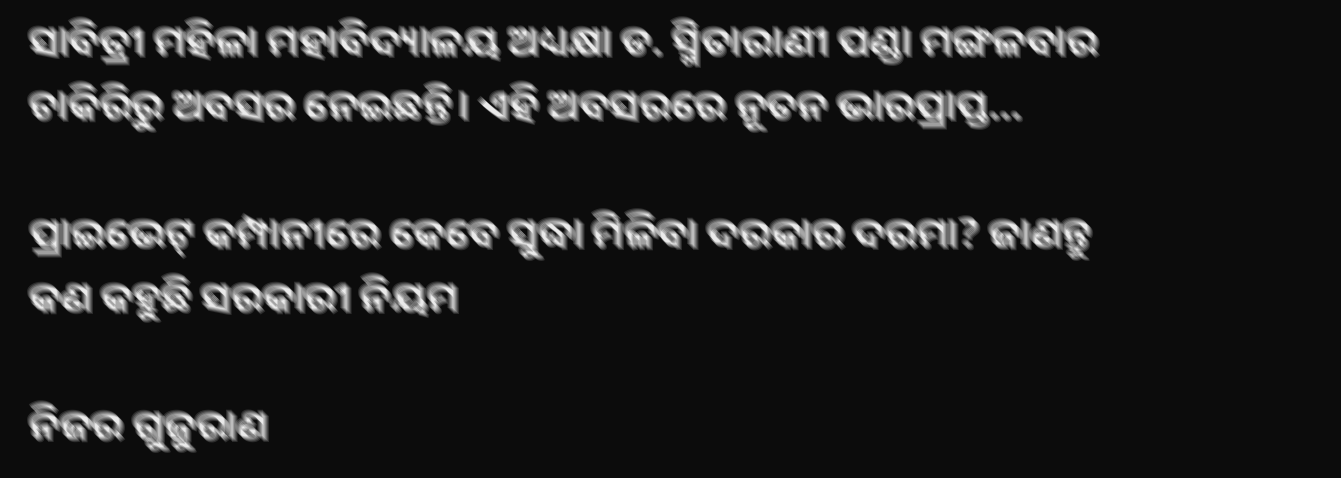ସାବିତ୍ରୀ ମହିଳା ମହାବିଦ୍ୟାଳୟ ଅଧ୍ୟକ୍ଷା ଡ. ସ୍ମିତାରାଣୀ ପଣ୍ଡା ମଙ୍ଗଳବାର ଚାକିରିରୁ ଅବସର ନେଇଛନ୍ତି। ଏହି ଅବସରରେ ନୂତନ ଭାରପ୍ରାପ୍ତ…

ପ୍ରାଇଭେଟ୍ କମ୍ପାନୀରେ କେବେ ସୁଦ୍ଧା ମିଳିବା ଦରକାର ଦରମା? ଜାଣନ୍ତୁ କଣ କହୁଛି ସରକାରୀ ନିୟମ

ନିଜର ଗୁଜୁରାଣ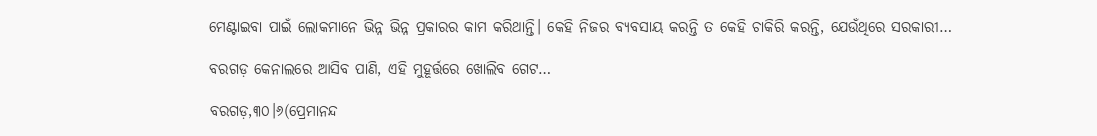ମେଣ୍ଟାଇବା ପାଇଁ ଲୋକମାନେ ଭିନ୍ନ ଭିନ୍ନ ପ୍ରକାରର କାମ କରିଥାନ୍ତି। କେହି ନିଜର ବ୍ୟବସାୟ କରନ୍ତି ତ କେହି ଚାକିରି କରନ୍ତି, ଯେଉଁଥିରେ ସରକାରୀ…

ବରଗଡ଼ କେନାଲରେ ଆସିବ ପାଣି, ଏହି ମୁହୂର୍ତ୍ତରେ ଖୋଲିବ ଗେଟ…

ବରଗଡ଼,୩୦।୬(ପ୍ରେମାନନ୍ଦ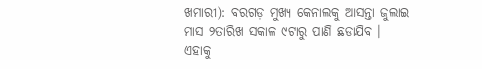ଖମାରୀ): ବରଗଡ଼ ମୁଖ୍ୟ କେନାଲକୁ ଆସନ୍ତା ଜୁଲାଇ ମାସ ୨ତାରିଖ ସକାଳ ୯ଟାରୁ ପାଣି ଛଡାଯିବ । ଏହାକୁ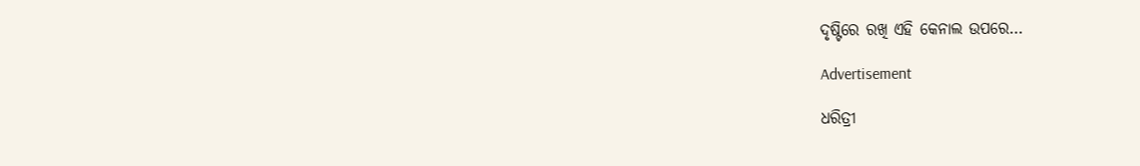ଦୃଷ୍ଟିରେ ରଖି ଏହି କେନାଲ ଉପରେ…

Advertisement

ଧରିତ୍ରୀ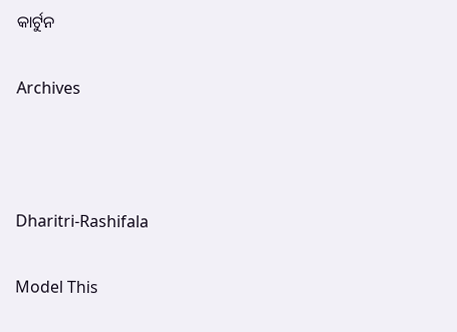କାର୍ଟୁନ

Archives



Dharitri-Rashifala

Model This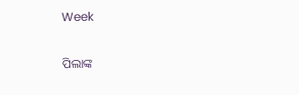Week

ପିଲାଙ୍କ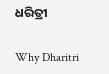ଧରିତ୍ରୀ

Why Dharitri